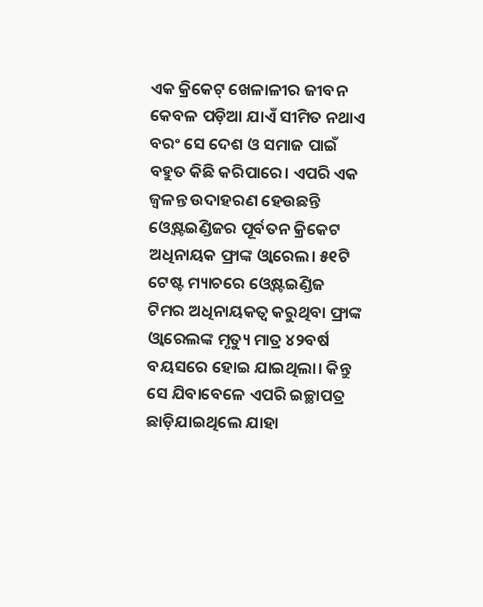ଏକ କ୍ରିକେଟ୍ ଖେଳାଳୀର ଜୀବନ କେବଳ ପଡ଼ିଆ ଯାଏଁ ସୀମିତ ନଥାଏ ବରଂ ସେ ଦେଶ ଓ ସମାଜ ପାଇଁ ବହୁତ କିଛି କରିପାରେ। ଏପରି ଏକ ଜ୍ବଳନ୍ତ ଉଦାହରଣ ହେଉଛନ୍ତି ଓ୍ବେଷ୍ଟଇଣ୍ଡିଜର ପୂର୍ବତନ କ୍ରିକେଟ ଅଧିନାୟକ ଫ୍ରାଙ୍କ ଓ୍ବାରେଲ। ୫୧ଟି ଟେଷ୍ଟ ମ୍ୟାଚରେ ଓ୍ବେଷ୍ଟଇଣ୍ଡିଜ ଟିମର ଅଧିନାୟକତ୍ବ କରୁଥିବା ଫ୍ରାଙ୍କ ଓ୍ବାରେଲଙ୍କ ମୃତ୍ୟୁ ମାତ୍ର ୪୨ବର୍ଷ ବୟସରେ ହୋଇ ଯାଇଥିଲା। କିନ୍ତୁ ସେ ଯିବାବେଳେ ଏପରି ଇଚ୍ଛାପତ୍ର ଛାଡ଼ିଯାଇଥିଲେ ଯାହା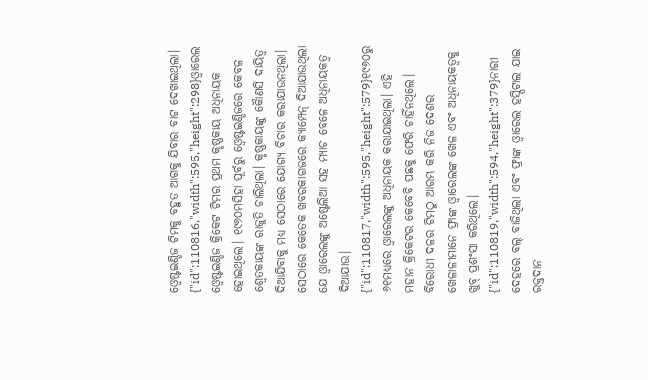ଓ୍ବେଷ୍ଟଇଣ୍ଡିଜ ଟିମକୁ ବହୁତ ଆଗକୁ ଯିବାର ବାଟ ଦେଖାଇଥିଲା।
{"id":110816,"width":595,"height":298}ଓ୍ବାରେଲ ଓ୍ବେଷ୍ଟଇଣ୍ଡିଜ କ୍ରିକେଟ ଟିମର ପ୍ରଥମ କୃଷ୍ଣକାୟ ଅଧିନାୟକ ହୋଇଥିଲେ। ୧୯୬୦ମସିହା ପୂର୍ବରୁ ଓ୍ବେଷ୍ଟଇଣ୍ଡିଜରେ କେବଳ ଶ୍ବେତକାୟଙ୍କ ରାଜୁତି ଚାଲିଥିଲା। କୃଷ୍ଣକାୟଙ୍କୁ କୈାଣସି ଦାୟିତ୍ବ ଦିଆଯିବାକୁ ମଧ୍ୟ ସେଠାରେ ଯୋଗ୍ୟ ବିଚାର କରାଯାଉନଥିଲା। ସେଠାରେ କେତେକ ଖବରକାଗଜରେ କ୍ୟାମ୍ପେନ୍ ଦିଆଯାଉଥିଲା ଯେ ଓ୍ବାରେଲଙ୍କୁ ଅଷ୍ଟେଲିଆ ସହ ମ୍ୟାଚ ବେଳେ ଅଧିନାୟକତ୍ବ ଦିଆଯାଉ।
{"id":110817,"width":595,"height":579}୧୯୬୦ରୁ ୬୧ମଧ୍ୟରେ ଓ୍ବାରେଲଙ୍କୁ ଅଧିନାୟକ କରାଯାଇଥିଲା। ଏହି ମହାନ କ୍ରିକେଟର କେବେବି ପଛକୁ ଫେରି ଚାହିଁନଥିଲେ। ବିରୋଧୀ ଦଳର ଟିମଠୁ ଆରମ୍ଭ କରି ନିଜ ଦେଶର ଖେଳାଳୀମାନେ ଫ୍ରାଙ୍କ ଓ୍ବାରେଲଙ୍କ ଖେଳ ଏବଂ ଅଧିନାୟକତ୍ବକୁ ଖୁବ୍ ପ୍ରଶଂସା କରିଥିଲେ।
{"id":110819,"width":594,"height":379}ନାରୀ ଦେହରେ ବଲ୍ ବାଜିଥିଲା ଏବଂ ଫ୍ରାଙ୍କ ଓ୍ବାରେଲ ହସ୍ପିଟାଲ ଯାଇ ରକ୍ତଦାନ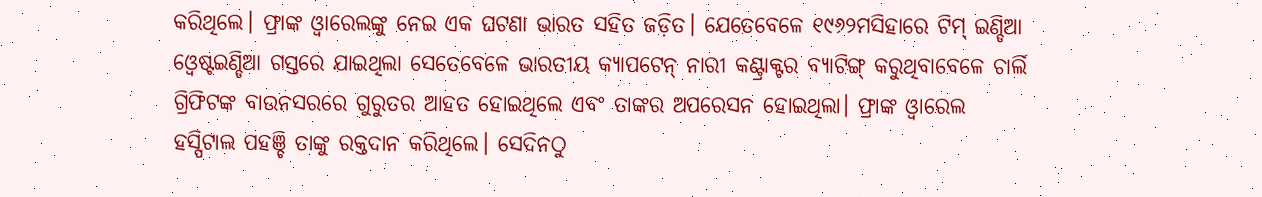କରିଥିଲେ। ଫ୍ରାଙ୍କ ଓ୍ବାରେଲଙ୍କୁ ନେଇ ଏକ ଘଟଣା ଭାରତ ସହିତ ଜଡ଼ିତ। ଯେତେବେଳେ ୧୯୬୨ମସିହାରେ ଟିମ୍ ଇଣ୍ଡିଆ ଓ୍ବେଷ୍ଟଇଣ୍ଡିଆ ଗସ୍ତରେ ଯାଇଥିଲା ସେତେବେଳେ ଭାରତୀୟ କ୍ୟାପଟେନ୍ ନାରୀ କଣ୍ଟ୍ରାକ୍ଟର ବ୍ୟାଟିଙ୍ଗ୍ କରୁଥିବାବେଳେ ଚାର୍ଲି ଗ୍ରିଫିଟଙ୍କ ବାଉନସରରେ ଗୁରୁତର ଆହତ ହୋଇଥିଲେ ଏବଂ ତାଙ୍କର ଅପରେସନ ହୋଇଥିଲା। ଫ୍ରାଙ୍କ ଓ୍ବାରେଲ ହସ୍ପିଟାଲ ପହଞ୍ଚି ତାଙ୍କୁ ରକ୍ତଦାନ କରିଥିଲେ। ସେଦିନଠୁ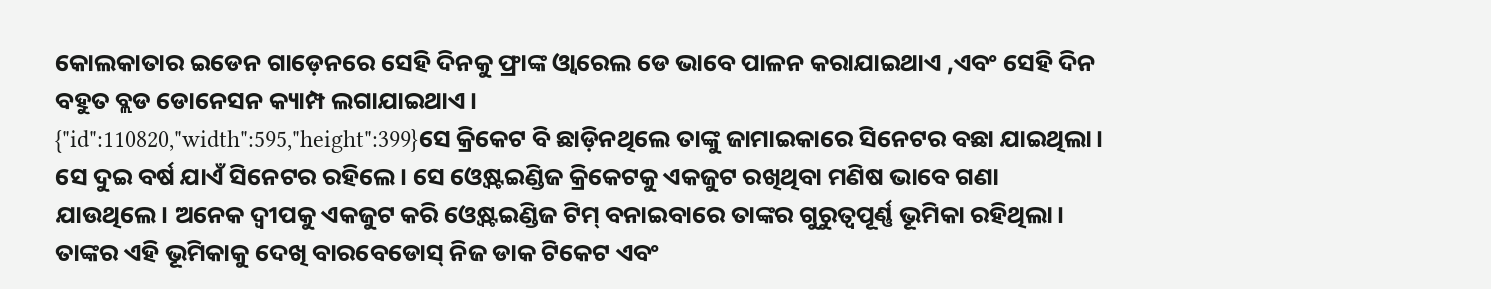କୋଲକାତାର ଇଡେନ ଗାଡ଼େନରେ ସେହି ଦିନକୁ ଫ୍ରାଙ୍କ ଓ୍ବାରେଲ ଡେ ଭାବେ ପାଳନ କରାଯାଇଥାଏ ,ଏବଂ ସେହି ଦିନ ବହୁତ ବ୍ଲଡ ଡୋନେସନ କ୍ୟାମ୍ପ ଲଗାଯାଇଥାଏ।
{"id":110820,"width":595,"height":399}ସେ କ୍ରିକେଟ ବି ଛାଡ଼ିନଥିଲେ ତାଙ୍କୁ ଜାମାଇକାରେ ସିନେଟର ବଛା ଯାଇଥିଲା। ସେ ଦୁଇ ବର୍ଷ ଯାଏଁ ସିନେଟର ରହିଲେ। ସେ ଓ୍ବେଷ୍ଟଇଣ୍ଡିଜ କ୍ରିକେଟକୁ ଏକଜୁଟ ରଖିଥିବା ମଣିଷ ଭାବେ ଗଣା ଯାଉଥିଲେ। ଅନେକ ଦ୍ବୀପକୁ ଏକଜୁଟ କରି ଓ୍ବେଷ୍ଟଇଣ୍ଡିଜ ଟିମ୍ ବନାଇବାରେ ତାଙ୍କର ଗୁରୁତ୍ବପୂର୍ଣ୍ଣ ଭୂମିକା ରହିଥିଲା। ତାଙ୍କର ଏହି ଭୂମିକାକୁ ଦେଖି ବାରବେଡୋସ୍ ନିଜ ଡାକ ଟିକେଟ ଏବଂ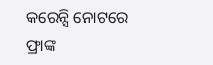କରେନ୍ସି ନୋଟରେ ଫ୍ରାଙ୍କ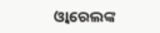ଓ୍ବାରେଲଙ୍କ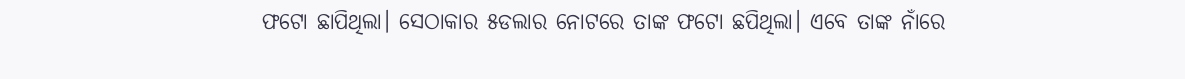ଫଟୋ ଛାପିଥିଲା। ସେଠାକାର ୫ଡଲାର ନୋଟରେ ତାଙ୍କ ଫଟୋ ଛପିଥିଲା। ଏବେ ତାଙ୍କ ନାଁରେ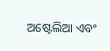ଅଷ୍ଟେଲିଆ ଏବଂ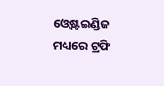ଓ୍ବେଷ୍ଟଇଣ୍ଡିଜ ମଧ୍ୟରେ ଟ୍ରଫି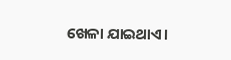ଖେଳା ଯାଇଥାଏ।